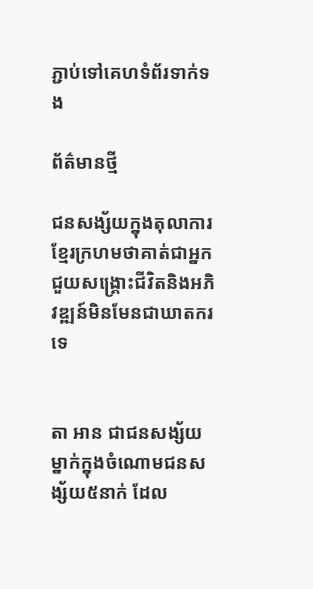ភ្ជាប់ទៅគេហទំព័រទាក់ទង

ព័ត៌មានថ្មី

ជនសង្ស័យក្នុងតុលាការខ្មែរក្រហមថាគាត់ជាអ្នកជួយសង្គ្រោះជីវិតនិងអភិវឌ្ឍន៍មិនមែនជាឃាតករទេ


តា អាន ជាជនសង្ស័យម្នាក់ក្នុងចំណោមជនសង្ស័យ៥នាក់ ដែល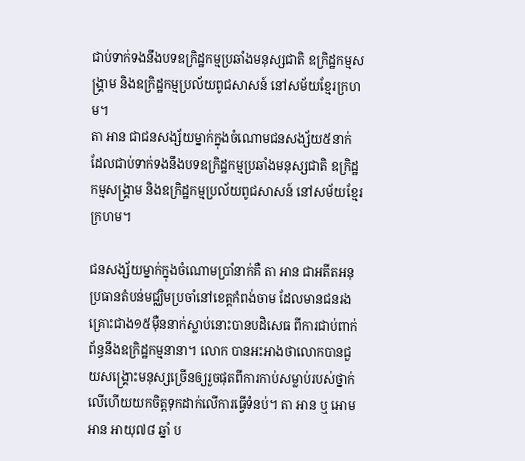ជាប់ទាក់ទងនឹងបទឧក្រិដ្ឋកម្មប្រឆាំងមនុស្សជាតិ ឧក្រិដ្ឋកម្មសង្គ្រាម និងឧក្រិដ្ឋកម្មប្រល័យពូជសាសន៍ នៅសម័យខ្មែរក្រហម។
តា អាន ជាជនសង្ស័យម្នាក់ក្នុងចំណោមជនសង្ស័យ៥នាក់ ដែលជាប់ទាក់ទងនឹងបទឧក្រិដ្ឋកម្មប្រឆាំងមនុស្សជាតិ ឧក្រិដ្ឋកម្មសង្គ្រាម និងឧក្រិដ្ឋកម្មប្រល័យពូជសាសន៍ នៅសម័យខ្មែរក្រហម។

ជនសង្ស័យម្នាក់ក្នុងចំណោមប្រាំនាក់គឺ តា អាន ជាអតីតអនុប្រធានតំបន់មជ្ឈិមប្រចាំនៅខេត្តកំពង់ចាម ដែលមានជនរងគ្រោះជាង១៥ម៉ឺននាក់ស្លាប់នោះបានបដិសេធ ពីការជាប់ពាក់ព័ន្ធនឹងឧក្រិដ្ឋកម្មនានា។ លោក បានអះអាងថាលោកបានជួយសង្គ្រោះមនុស្សច្រើនឲ្យរួចផុតពីការកាប់សម្លាប់របស់ថ្នាក់លើហើយយកចិត្តទុកដាក់លើការធ្វើទំនប់។ តា អាន ឬ អោម អាន អាយុ៧៨ ឆ្នាំ ប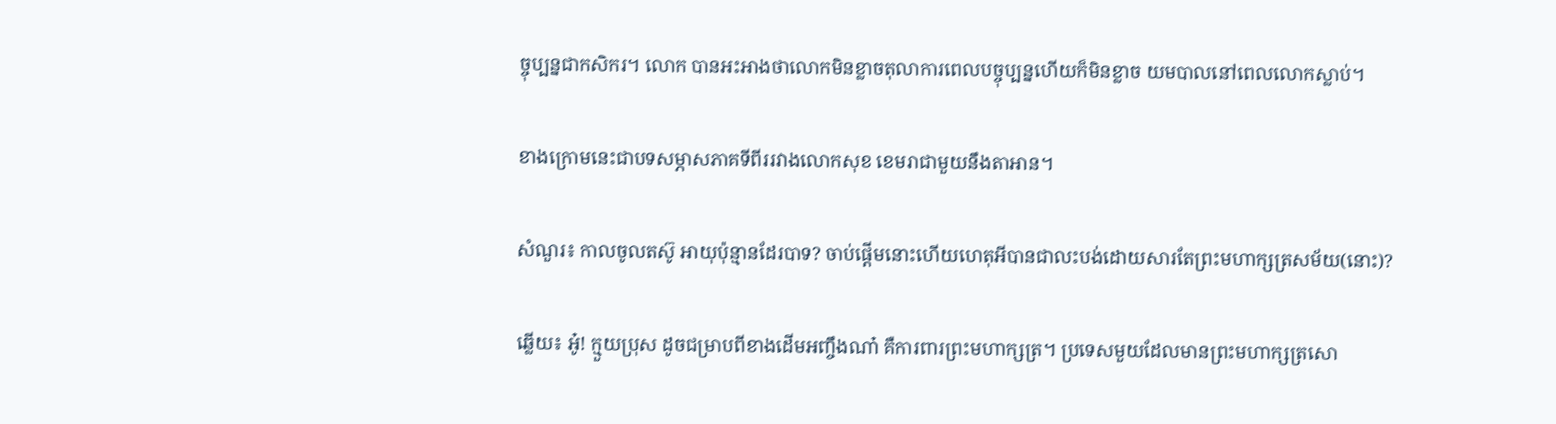ច្ចុប្បន្នជាកសិករ។ លោក បានអះអាងថាលោកមិនខ្លាចតុលាការពេលបច្ចុប្បន្នហើយក៏មិនខ្លាច យមបាលនៅពេលលោកស្លាប់។

ខាងក្រោមនេះជាបទសម្ភាសភាគទីពីររវាងលោកសុខ ខេមរាជាមួយនឹងតាអាន។

សំណួរ៖ កាលចូលតស៊ូ អាយុប៉ុន្មានដែរបាទ? ចាប់ផ្តើមនោះហើយហេតុអីបានជាលះបង់ដោយសារតែព្រះមហាក្សត្រសម័យ(នោះ)?

ឆ្លើយ៖ អូ៎! ក្មួយប្រុស ដូចជម្រាបពីខាងដើមអញ្ចឹងណា៎ គឺការពារព្រះមហាក្សត្រ។ ប្រទេសមួយដែលមានព្រះមហាក្សត្រសោ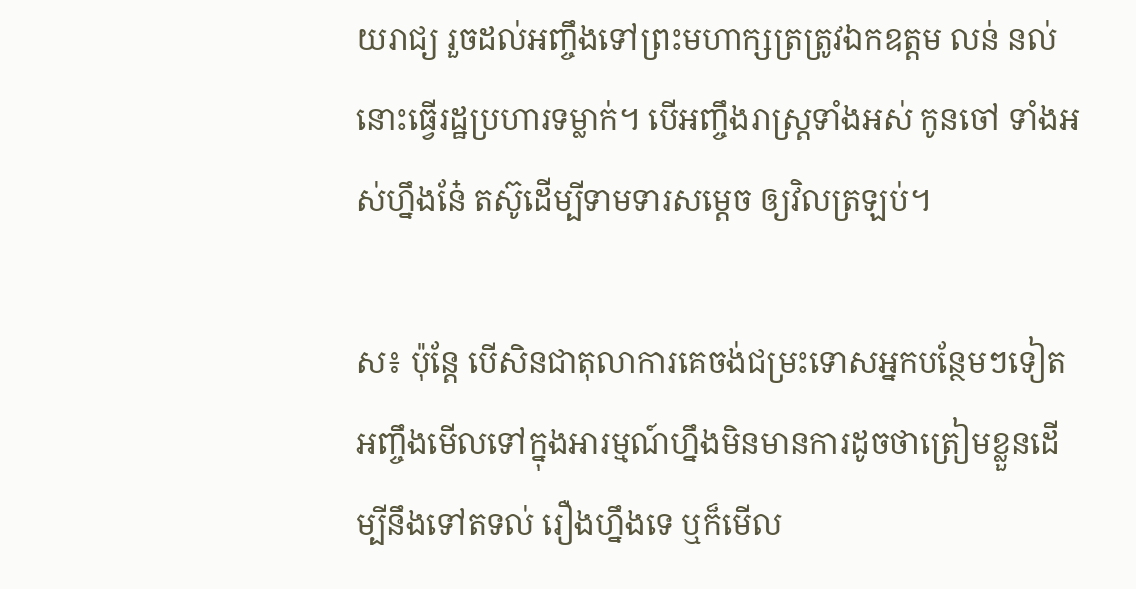យរាជ្យ រួចដល់អញ្ចឹងទៅព្រះមហាក្សត្រត្រូវឯកឧត្តម លន់ នល់នោះធ្វើរដ្ឋប្រហារទម្លាក់។ បើអញ្ចឹងរាស្រ្តទាំងអស់ កូនចៅ ទាំងអស់ហ្នឹងនែ៎ តស៊ូដើម្បីទាមទារសម្តេច ឲ្យវិលត្រឡប់។

ស៖ ប៉ុន្តែ បើសិនជាតុលាការគេចង់ជម្រះទោសអ្នកបន្ថែមៗទៀត អញ្ចឹងមើលទៅក្នុងអារម្មណ៍ហ្នឹងមិនមានការដូចថាត្រៀមខ្លួនដើម្បីនឹងទៅតទល់ រឿងហ្នឹងទេ ឬក៏មើល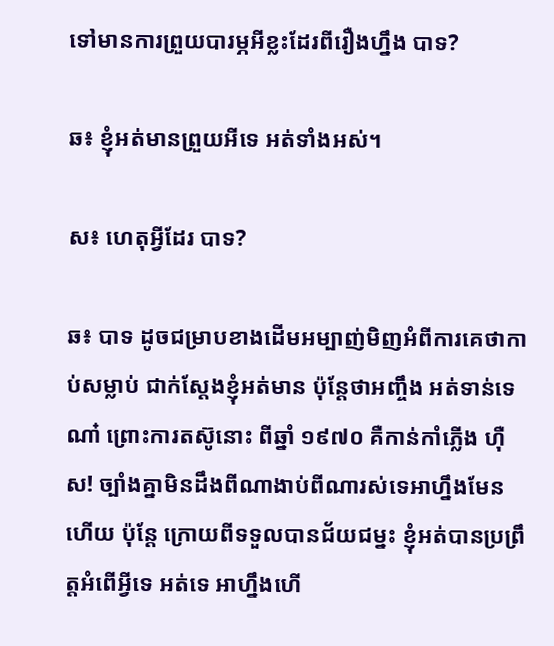ទៅមានការព្រួយបារម្ភអីខ្លះដែរពីរឿងហ្នឹង បាទ?

ឆ៖ ខ្ញុំអត់មានព្រួយអីទេ អត់ទាំងអស់។

ស៖ ហេតុអ្វីដែរ បាទ?

ឆ៖ បាទ ដូចជម្រាបខាងដើមអម្បាញ់មិញអំពីការគេថាកាប់សម្លាប់ ជាក់ស្តែងខ្ញុំអត់មាន ប៉ុន្តែថាអញ្ចឹង អត់ទាន់ទេណា៎ ព្រោះការតស៊ូនោះ ពីឆ្នាំ ១៩៧០ គឺកាន់កាំភ្លើង ហ៊ឺស! ច្បាំងគ្នាមិនដឹងពីណាងាប់ពីណារស់ទេអាហ្នឹងមែនហើយ ប៉ុន្តែ ក្រោយពីទទួលបានជ័យជម្នះ ខ្ញុំអត់បានប្រព្រឹត្តអំពើអ្វីទេ អត់ទេ អាហ្នឹងហើ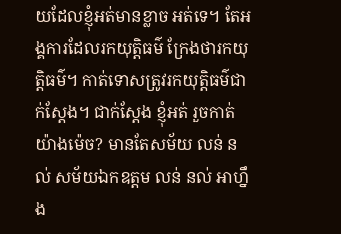យដែលខ្ញុំអត់មានខ្លាច អត់ទេ។ តែអង្គការដែលរកយុត្តិធម៌ ក្រែងថារកយុត្តិធម៌។ កាត់ទោសត្រូវរកយុត្តិធម៌ជាក់ស្តែង។ ជាក់ស្តែង ខ្ញុំអត់ រួចកាត់យ៉ាងម៉េច? មានតែសម័យ លន់ នល់ សម័យឯកឧត្តម លន់ នល់ អាហ្នឹង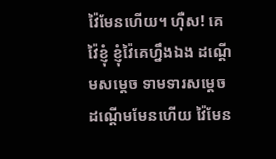វ៉ៃមែនហើយ។ ហ៊ឺស! គេវ៉ៃខ្ញុំ ខ្ញុំវ៉ៃគេហ្នឹងឯង ដណ្តើមសម្តេច ទាមទារសម្តេច ដណ្តើមមែនហើយ វ៉ៃមែន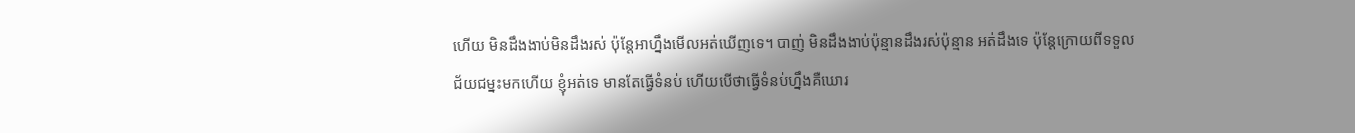ហើយ មិនដឹងងាប់មិនដឹងរស់ ប៉ុន្តែអាហ្នឹងមើលអត់ឃើញទេ។ បាញ់ មិនដឹងងាប់ប៉ុន្មានដឹងរស់ប៉ុន្មាន អត់ដឹងទេ ប៉ុន្តែក្រោយពីទទួលជ័យជម្នះមកហើយ ខ្ញុំអត់ទេ មានតែធ្វើទំនប់ ហើយបើថាធ្វើទំនប់ហ្នឹងគឺឃោរ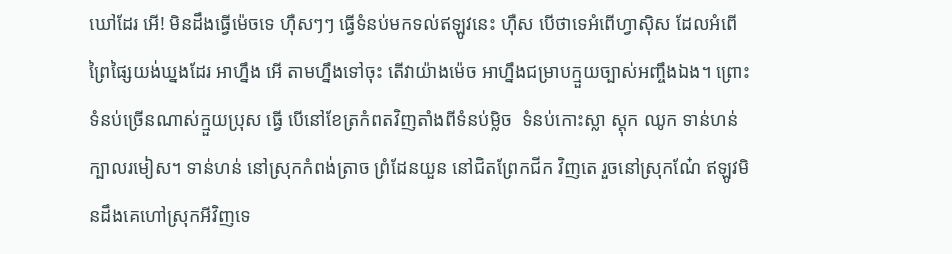ឃៅដែរ អើ! មិនដឹងធ្វើម៉េចទេ ហ៊ឺសៗៗ ធ្វើទំនប់មកទល់ឥឡូវនេះ ហ៊ឺស បើថាទេអំពើហ្វាស៊ិស ដែលអំពើព្រៃផ្សៃយង់ឃ្នងដែរ អាហ្នឹង អើ តាមហ្នឹងទៅចុះ តើវាយ៉ាងម៉េច អាហ្នឹងជម្រាបក្មួយច្បាស់អញ្ចឹងឯង។ ព្រោះទំនប់ច្រើនណាស់ក្មួយប្រុស ធ្វើ បើនៅខែត្រកំពតវិញតាំងពីទំនប់ម្លិច  ទំនប់កោះស្លា ស្តុក ឈូក ទាន់ហន់ ក្បាលរមៀស។ ទាន់ហន់ នៅស្រុកកំពង់ត្រាច ព្រំដែនយួន នៅជិតព្រែកជីក វិញតេ រួចនៅស្រុកណែ៎ ឥឡូវមិនដឹងគេហៅស្រុកអីវិញទេ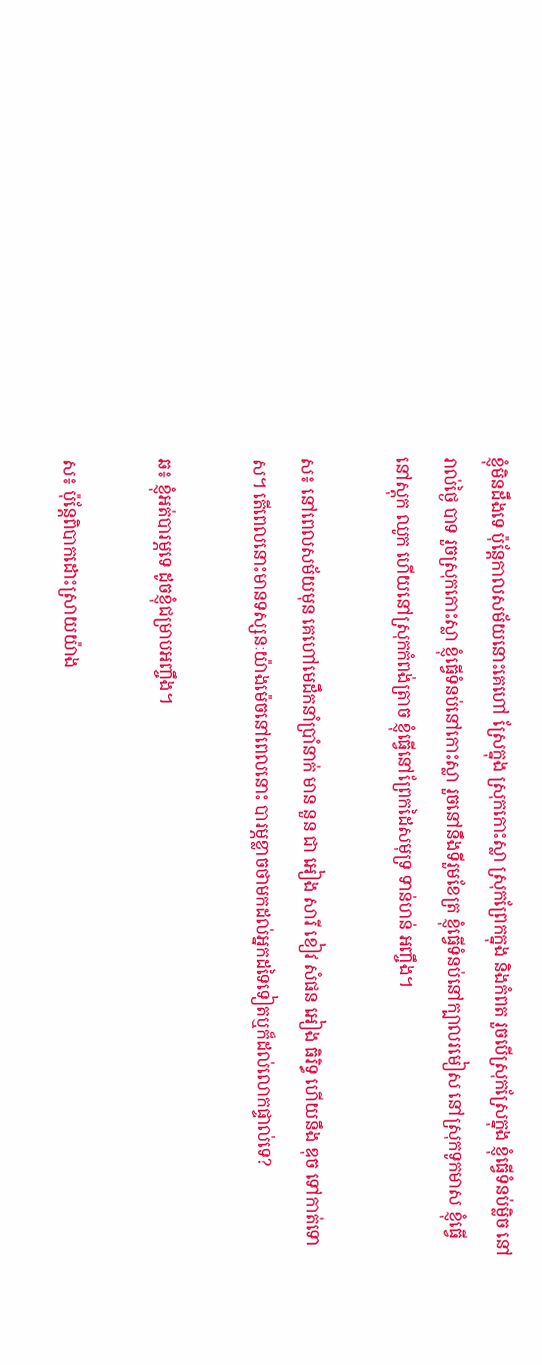ខ្ញុំមិនដឹងទេ ប៉ុន្តែកាលសម័យនោះគេហៅ ស្រែក្នុង ស្រុកកោះស្លា ស្រុកព្រែកក្នុង និងកំពត រួចបើស្រុកស្រែក្នុង ខ្ញុំធ្វើទំនប់ម្លិច នៅរាល់ថ្ងៃ បាទ រួចស្រុកកោះស្លា ខ្ញុំធ្វើទំនប់នៅកោះស្លា រួចនៅនឹងទីរួមខែត្រ ខ្ញុំធ្វើទំនប់នៅក្បាលរមៀស នៅស្រុកទូកមាស ខ្ញុំធ្វើនៅស្តុក ឈូក ហើយនៅស្រុកកំពង់ត្រាច ខ្ញុំធ្វើនៅព្រែកដៃសមុទ្រ ទាន់ហន់ អញ្ចឹង។

ស៖ នៅពេលសម័យមុន គេហៅមេដឹកនាំប្រាំនាក់ មាន នួន ជា អៀង សារី ខៀវ សំផន អៀង ធិរិទ្ធ ហើយនឹង ឌុច ទៅកាត់ទោស។ តើពេលនោះមានទស្សនៈយ៉ាងម៉េចនៅពេលនោះ បារម្ភខ្លាចថាមកដល់អ្នកដទៃទៀតឬក៏ដល់លោកផ្ទាល់ទេ?

ឆ៖ ខ្ញុំអត់បារម្ភទេ ដូចខ្ញុំជម្រាបអញ្ចឹង។

ស៖ ប៉ុន្តែពិបាកដោះស្រាយយ៉ាង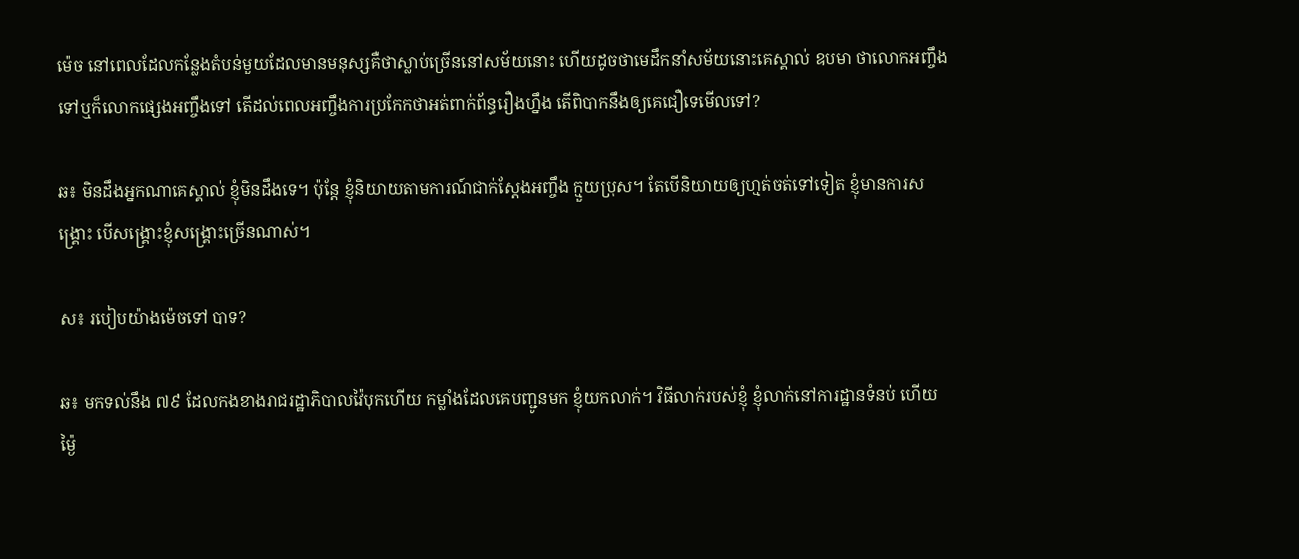ម៉េច នៅពេលដែលកន្លែងតំបន់មួយដែលមានមនុស្សគឺថាស្លាប់ច្រើននៅសម័យនោះ ហើយដូចថាមេដឹកនាំសម័យនោះគេស្គាល់ ឧបមា ថាលោកអញ្ចឹងទៅឬក៏លោកផ្សេងអញ្ចឹងទៅ តើដល់ពេលអញ្ចឹងការប្រកែកថាអត់ពាក់ព័ន្ធរឿងហ្នឹង តើពិបាកនឹងឲ្យគេជឿទេមើលទៅ?

ឆ៖ មិនដឹងអ្នកណាគេស្គាល់ ខ្ញុំមិនដឹងទេ។ ប៉ុន្តែ ខ្ញុំនិយាយតាមការណ៍ជាក់ស្តែងអញ្ចឹង ក្មួយប្រុស។ តែបើនិយាយឲ្យហ្មត់ចត់ទៅទៀត ខ្ញុំមានការសង្គ្រោះ បើសង្គ្រោះខ្ញុំសង្គ្រោះច្រើនណាស់។

ស៖ របៀបយ៉ាងម៉េចទៅ បាទ?

ឆ៖ មកទល់នឹង ៧៩ ដែលកងខាងរាជរដ្ឋាភិបាលវ៉ៃបុកហើយ កម្លាំងដែលគេបញ្ជូនមក ខ្ញុំយកលាក់។ វិធីលាក់របស់ខ្ញុំ ខ្ញុំលាក់នៅការដ្ឋានទំនប់ ហើយម៉្ងៃ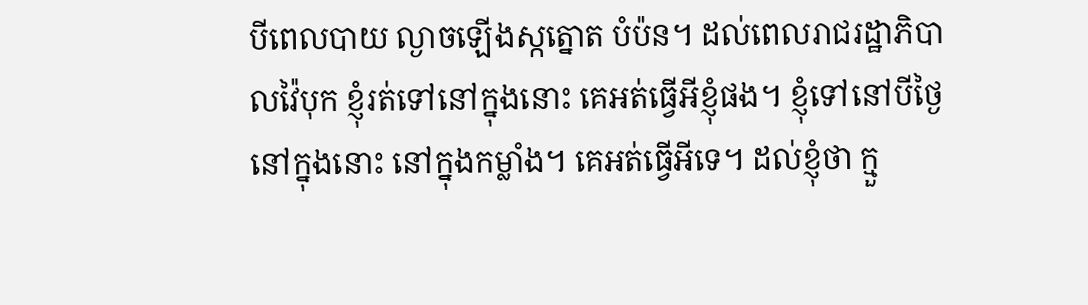បីពេលបាយ ល្ងាចឡើងស្កត្នោត បំប៉ន។ ដល់ពេលរាជរដ្ឋាភិបាលវ៉ៃបុក ខ្ញុំរត់ទៅនៅក្នុងនោះ គេអត់ធ្វើអីខ្ញុំផង។ ខ្ញុំទៅនៅបីថ្ងៃនៅក្នុងនោះ នៅក្នុងកម្លាំង។ គេអត់ធ្វើអីទេ។ ដល់ខ្ញុំថា ក្មួ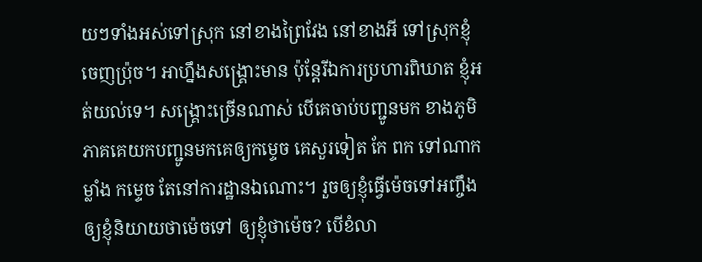យៗទាំងអស់ទៅស្រុក នៅខាងព្រៃវែង នៅខាងអី ទៅស្រុកខ្ញុំចេញប្រ៉ុច។ អាហ្នឹងសង្គ្រោះមាន ប៉ុន្តែរីឯការប្រហារពិឃាត ខ្ញុំអត់យល់ទេ។ សង្គ្រោះច្រើនណាស់ បើគេចាប់បញ្ជូនមក ខាងភូមិភាគគេយកបញ្ជូនមកគេឲ្យកម្ទេច គេសួរទៀត កែ ពក ទៅណាកម្លាំង កម្ទេច តែនៅការដ្ឋានឯណោះ។ រួចឲ្យខ្ញុំធ្វើម៉េចទៅអញ្ចឹង ឲ្យខ្ញុំនិយាយថាម៉េចទៅ ឲ្យខ្ញុំថាម៉េច? បើខំលា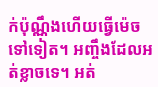ក់ប៉ុណ្ណឹងហើយធ្វើម៉េចទៅទៀត។ អញ្ចឹងដែលអត់ខ្លាចទេ។ អត់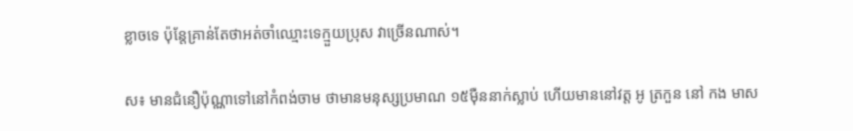ខ្លាចទេ ប៉ុន្តែគ្រាន់តែថាអត់ចាំឈ្មោះទេក្មួយប្រុស វាច្រើនណាស់។

ស៖ មានជំនឿប៉ុណ្ណាទៅនៅកំពង់ចាម ថាមានមនុស្សប្រមាណ ១៥ម៉ឺននាក់ស្លាប់ ហើយមាននៅវត្ត អូ ត្រកួន នៅ កង មាស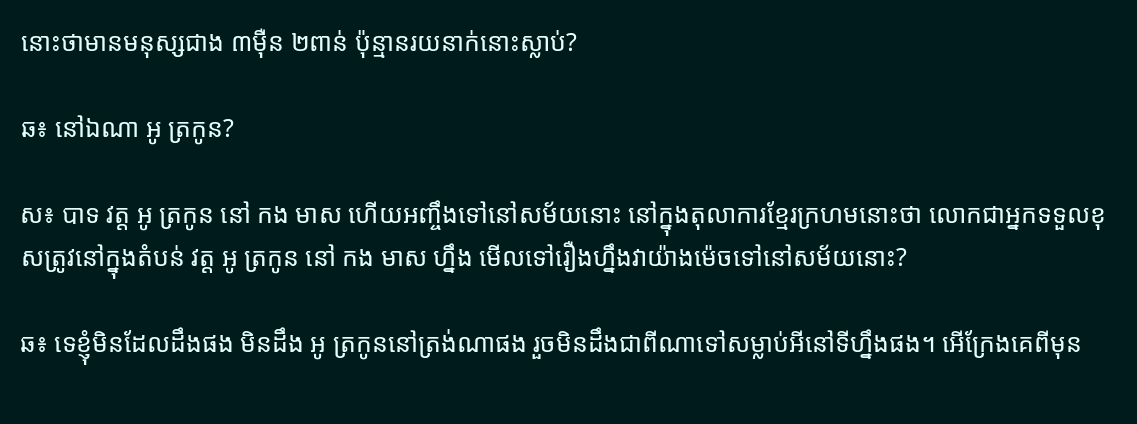នោះថាមានមនុស្សជាង ៣ម៉ឺន ២ពាន់ ប៉ុន្មានរយនាក់នោះស្លាប់?

ឆ៖ នៅឯណា អូ ត្រកូន?

ស៖ បាទ វត្ត អូ ត្រកូន នៅ កង មាស ហើយអញ្ចឹងទៅនៅសម័យនោះ នៅក្នុងតុលាការខ្មែរក្រហមនោះថា លោកជាអ្នកទទួលខុសត្រូវនៅក្នុងតំបន់ វត្ត អូ ត្រកូន នៅ កង មាស ហ្នឹង មើលទៅរឿងហ្នឹងវាយ៉ាងម៉េចទៅនៅសម័យនោះ?

ឆ៖ ទេខ្ញុំមិនដែលដឹងផង មិនដឹង អូ ត្រកូននៅត្រង់ណាផង រួចមិនដឹងជាពីណាទៅសម្លាប់អីនៅទីហ្នឹងផង។ អើក្រែងគេពីមុន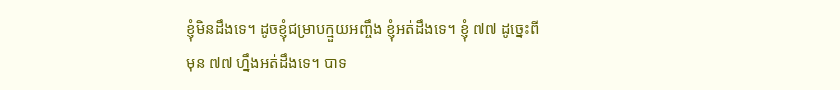ខ្ញុំមិនដឹងទេ។ ដូចខ្ញុំជម្រាបក្មួយអញ្ចឹង ខ្ញុំអត់ដឹងទេ។ ខ្ញុំ ៧៧ ដូច្នេះពីមុន ៧៧ ហ្នឹងអត់ដឹងទេ។ បាទ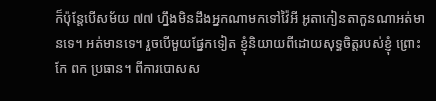ក៏ប៉ុន្តែបើសម័យ ៧៧ ហ្នឹងមិនដឹងអ្នកណាមកទៅវ៉ៃអី អូតាកៀនតាកួនណាអត់មានទេ។ អត់មានទេ។ រួចបើមួយផ្នែកទៀត ខ្ញុំនិយាយពីដោយសុទ្ធចិត្តរបស់ខ្ញុំ ព្រោះ កែ ពក ប្រធាន។ ពីការបោសស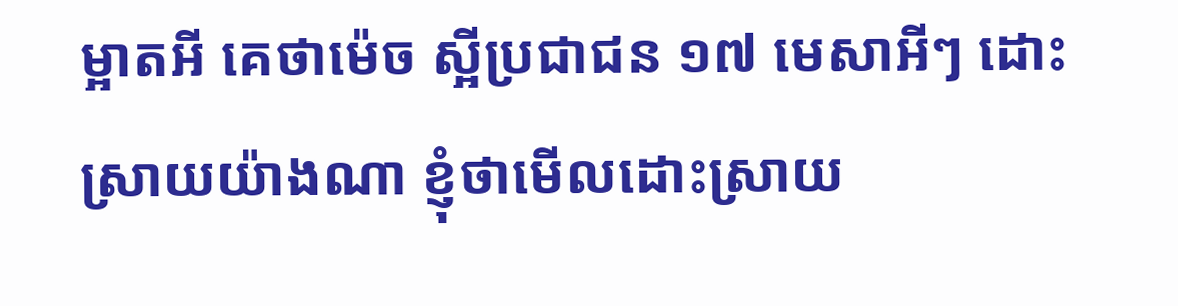ម្អាតអី គេថាម៉េច ស្អីប្រជាជន ១៧ មេសាអីៗ ដោះស្រាយយ៉ាងណា ខ្ញុំថាមើលដោះស្រាយ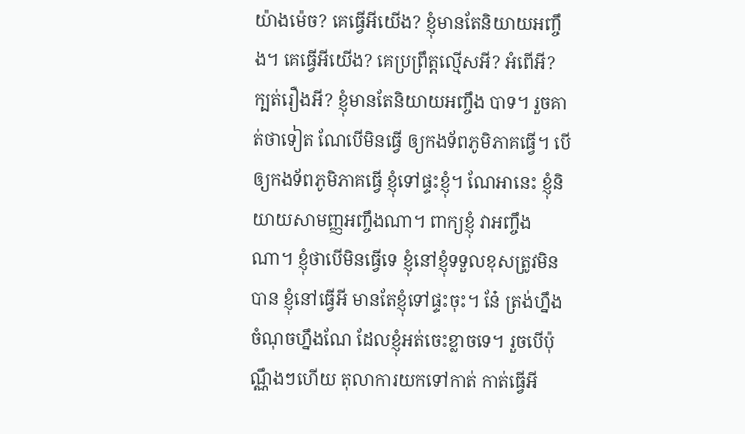យ៉ាងម៉េច? គេធ្វើអីយើង? ខ្ញុំមានតែនិយាយអញ្ចឹង។ គេធ្វើអីយើង? គេប្រព្រឹត្តល្មើសអី? អំពើអី? ក្បត់រឿងអី? ខ្ញុំមានតែនិយាយអញ្ចឹង បាទ។ រួចគាត់ថាទៀត ណែបើមិនធ្វើ ឲ្យកងទ័ពភូមិភាគធ្វើ។ បើឲ្យកងទ័ពភូមិភាគធ្វើ ខ្ញុំទៅផ្ទះខ្ញុំ។ ណែអានេះ ខ្ញុំនិយាយសាមញ្ញអញ្ចឹងណា។ ពាក្យខ្ញុំ វាអញ្ចឹងណា។ ខ្ញុំថាបើមិនធ្វើទេ ខ្ញុំនៅខ្ញុំទទួលខុសត្រូវមិនបាន ខ្ញុំនៅធ្វើអី មានតែខ្ញុំទៅផ្ទះចុះ។ នែ៎ ត្រង់ហ្នឹង ចំណុចហ្នឹងណែ ដែលខ្ញុំអត់ចេះខ្លាចទេ។ រួចបើប៉ុណ្ណឹងៗហើយ តុលាការយកទៅកាត់ កាត់ធ្វើអី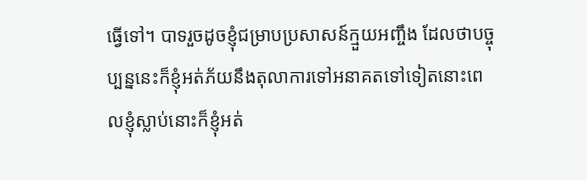ធ្វើទៅ។ បាទរួចដូចខ្ញុំជម្រាបប្រសាសន៍ក្មួយអញ្ចឹង ដែលថាបច្ចុប្បន្ននេះក៏ខ្ញុំអត់ភ័យនឹងតុលាការទៅអនាគតទៅទៀតនោះពេលខ្ញុំស្លាប់នោះក៏ខ្ញុំអត់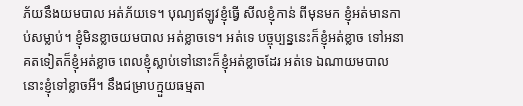ភ័យនឹងយមបាល អត់ភ័យទេ។ បុណ្យឥឡូវខ្ញុំធ្វើ សីលខ្ញុំកាន់ ពីមុនមក ខ្ញុំអត់មានកាប់សម្លាប់។ ខ្ញុំមិនខ្លាចយមបាល អត់ខ្លាចទេ។ អត់ទេ បច្ចុប្បន្ននេះក៏ខ្ញុំអត់ខ្លាច ទៅអនាគតទៀតក៏ខ្ញុំអត់ខ្លាច ពេលខ្ញុំស្លាប់ទៅនោះក៏ខ្ញុំអត់ខ្លាចដែរ អត់ទេ ឯណាយមបាលនោះខ្ញុំទៅខ្លាចអី។ នឹងជម្រាបក្មួយធម្មតា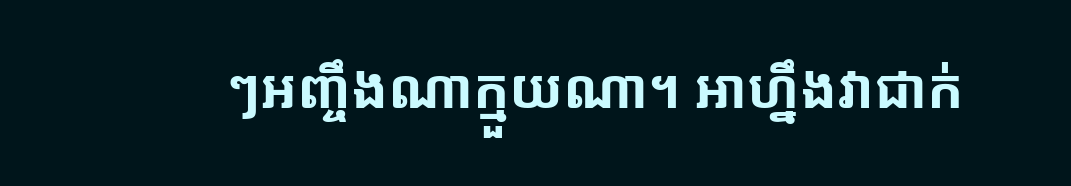ៗអញ្ចឹងណាក្មួយណា។ អាហ្នឹងវាជាក់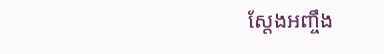ស្តែងអញ្ចឹង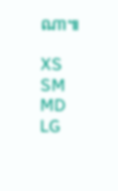ណា៕

XS
SM
MD
LG